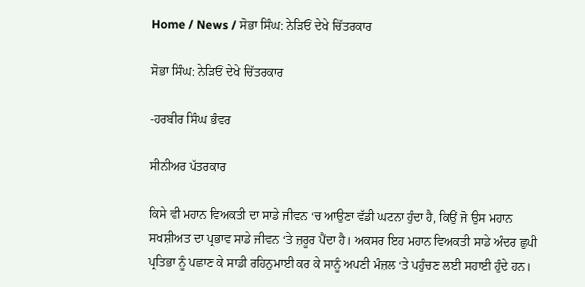Home / News / ਸੋਭਾ ਸਿੰਘ: ਨੇੜਿਓਂ ਦੇਖੇ ਚਿੱਤਰਕਾਰ

ਸੋਭਾ ਸਿੰਘ: ਨੇੜਿਓਂ ਦੇਖੇ ਚਿੱਤਰਕਾਰ

-ਹਰਬੀਰ ਸਿੰਘ ਭੰਵਰ

ਸੀਨੀਅਰ ਪੱਤਰਕਾਰ

ਕਿਸੇ ਵੀ ਮਹਾਨ ਵਿਅਕਤੀ ਦਾ ਸਾਡੇ ਜੀਵਨ ‘ਚ ਆਉਣਾ ਵੱਡੀ ਘਟਨਾ ਹੁੰਦਾ ਹੈ, ਕਿਉਂ ਜੋ ਉਸ ਮਹਾਨ ਸਖਸ਼ੀਅਤ ਦਾ ਪ੍ਰਭਾਵ ਸਾਡੇ ਜੀਵਨ ‘ਤੇ ਜ਼ਰੂਰ ਪੈਂਦਾ ਹੈ। ਅਕਸਰ ਇਹ ਮਹਾਨ ਵਿਅਕਤੀ ਸਾਡੇ ਅੰਦਰ ਛੁਪੀ ਪ੍ਰਤਿਭਾ ਨੂੰ ਪਛਾਣ ਕੇ ਸਾਡੀ ਰਹਿਨੁਮਾਈ ਕਰ ਕੇ ਸਾਨੂੰ ਅਪਣੀ ਮੰਜ਼ਲ ‘ਤੇ ਪਹੁੰਚਣ ਲਈ ਸਹਾਈ ਹੁੰਦੇ ਹਨ।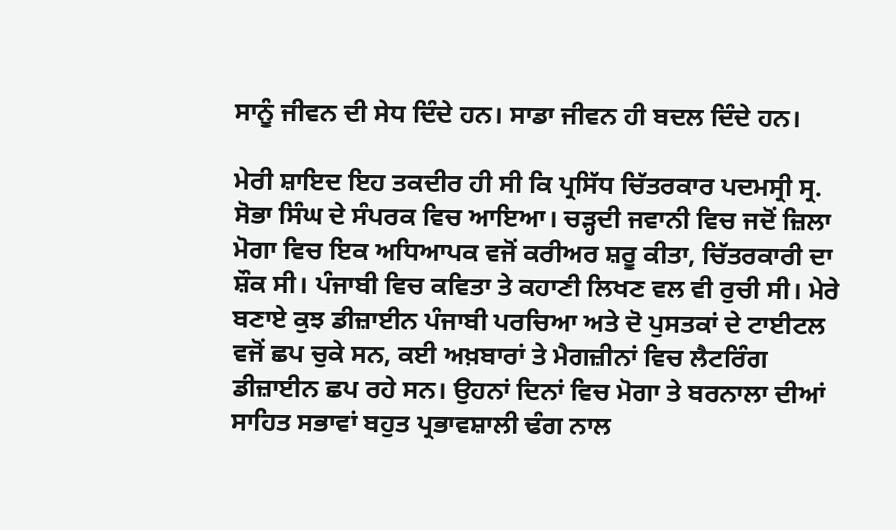ਸਾਨੂੰ ਜੀਵਨ ਦੀ ਸੇਧ ਦਿੰਦੇ ਹਨ। ਸਾਡਾ ਜੀਵਨ ਹੀ ਬਦਲ ਦਿੰਦੇ ਹਨ।

ਮੇਰੀ ਸ਼ਾਇਦ ਇਹ ਤਕਦੀਰ ਹੀ ਸੀ ਕਿ ਪ੍ਰਸਿੱਧ ਚਿੱਤਰਕਾਰ ਪਦਮਸ੍ਰੀ ਸ੍ਰ. ਸੋਭਾ ਸਿੰਘ ਦੇ ਸੰਪਰਕ ਵਿਚ ਆਇਆ। ਚੜ੍ਹਦੀ ਜਵਾਨੀ ਵਿਚ ਜਦੋਂ ਜ਼ਿਲਾ ਮੋਗਾ ਵਿਚ ਇਕ ਅਧਿਆਪਕ ਵਜੋਂ ਕਰੀਅਰ ਸ਼ਰੂ ਕੀਤਾ, ਚਿੱਤਰਕਾਰੀ ਦਾ ਸ਼ੌਕ ਸੀ। ਪੰਜਾਬੀ ਵਿਚ ਕਵਿਤਾ ਤੇ ਕਹਾਣੀ ਲਿਖਣ ਵਲ ਵੀ ਰੁਚੀ ਸੀ। ਮੇਰੇ ਬਣਾਏ ਕੁਝ ਡੀਜ਼ਾਈਨ ਪੰਜਾਬੀ ਪਰਚਿਆ ਅਤੇ ਦੋ ਪੁਸਤਕਾਂ ਦੇ ਟਾਈਟਲ ਵਜੋਂ ਛਪ ਚੁਕੇ ਸਨ, ਕਈ ਅਖ਼ਬਾਰਾਂ ਤੇ ਮੈਗਜ਼ੀਨਾਂ ਵਿਚ ਲੈਟਰਿੰਗ ਡੀਜ਼ਾਈਨ ਛਪ ਰਹੇ ਸਨ। ਉਹਨਾਂ ਦਿਨਾਂ ਵਿਚ ਮੋਗਾ ਤੇ ਬਰਨਾਲਾ ਦੀਆਂ ਸਾਹਿਤ ਸਭਾਵਾਂ ਬਹੁਤ ਪ੍ਰਭਾਵਸ਼ਾਲੀ ਢੰਗ ਨਾਲ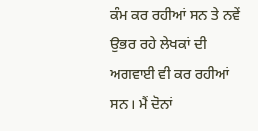ਕੰਮ ਕਰ ਰਹੀਆਂ ਸਨ ਤੇ ਨਵੇਂ ਉਭਰ ਰਹੇ ਲੇਖਕਾਂ ਦੀ ਅਗਵਾਈ ਵੀ ਕਰ ਰਹੀਆਂ ਸਨ। ਮੈਂ ਦੋਨਾਂ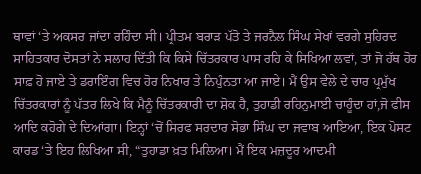ਥਾਵਾਂ ‘ਤੇ ਅਕਸਰ ਜਾਂਦਾ ਰਹਿੰਦਾ ਸੀ। ਪ੍ਰੀਤਮ ਬਰਾੜ ਪੱਤੋ ਤੇ ਜਰਨੈਲ ਸਿੰਘ ਸੇਖਾਂ ਵਰਗੇ ਸੁਹਿਰਦ ਸਾਹਿਤਕਾਰ ਦੋਸਤਾਂ ਨੇ ਸਲਾਹ ਦਿੱਤੀ ਕਿ ਕਿਸੇ ਚਿੱਤਰਕਾਰ ਪਾਸ ਰਹਿ ਕੇ ਸਿਖਿਆ ਲਵਾਂ, ਤਾਂ ਜੋ ਹੱਥ ਹੋਰ ਸਾਫ਼ ਹੋ ਜਾਏ ਤੇ ਡਰਾਇੰਗ ਵਿਚ ਹੋਰ ਨਿਖਾਰ ਤੇ ਨਿਪੁੰਨਤਾ ਆ ਜਾਏ। ਮੈਂ ਉਸ ਵੇਲੇ ਦੇ ਚਾਰ ਪ੍ਰਮੁੱਖ ਚਿੱਤਰਕਾਰਾਂ ਨੂੰ ਪੱਤਰ ਲਿਖੇ ਕਿ ਮੈਨੂੰ ਚਿੱਤਰਕਾਰੀ ਦਾ ਸ਼ੋਕ ਹੈ, ਤੁਹਾਡੀ ਰਹਿਨੁਮਾਈ ਚਾਹੂੰਦਾ ਹਾਂ,ਜੋ ਫੀਸ ਆਦਿ ਕਹੋਗੇ ਦੇ ਦਿਆਂਗਾ। ਇਨ੍ਹਾਂ ‘ਚੋਂ ਸਿਰਫ ਸਰਦਾਰ ਸੋਭਾ ਸਿੰਘ ਦਾ ਜਵਾਬ ਆਇਆ, ਇਕ ਪੋਸਟ ਕਾਰਡ ‘ਤੇ ਇਹ ਲਿਖਿਆ ਸੀ, “ਤੁਹਾਡਾ ਖ਼ਤ ਮਿਲਿਆ। ਮੈਂ ਇਕ ਮਜ਼ਦੂਰ ਆਦਮੀ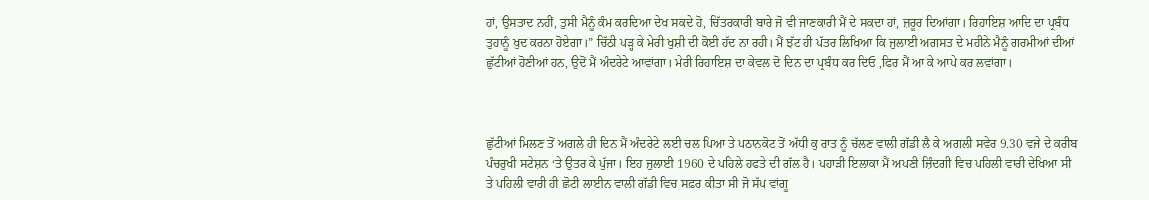ਹਾਂ, ਉਸਤਾਦ ਨਹੀਂ, ਤੁਸੀ ਮੈਨੂੰ ਕੰਮ ਕਰਦਿਆ ਦੇਖ ਸਕਦੇ ਹੋ, ਚਿੱਤਰਕਾਰੀ ਬਾਰੇ ਜੋ ਵੀ ਜਾਣਕਾਰੀ ਮੈਂ ਦੇ ਸਕਦਾ ਹਾਂ, ਜ਼ਰੂਰ ਦਿਆਂਗਾ। ਰਿਹਾਇਸ਼ ਆਦਿ ਦਾ ਪ੍ਰਬੰਧ ਤੁਹਾਨੂੰ ਖੁਦ ਕਰਨਾ ਹੋਏਗਾ।” ਚਿੱਠੀ ਪੜ੍ਹ ਕੇ ਮੇਰੀ ਖੁਸ਼ੀ ਦੀ ਕੋਈ ਹੱਦ ਨਾ ਰਹੀ। ਮੈਂ ਝੱਟ ਹੀ ਪੱਤਰ ਲਿਖਿਆ ਕਿ ਜੁਲਾਈ ਅਗਸਤ ਦੇ ਮਹੀਨੇ ਮੈਨੂੰ ਗਰਮੀਆਂ ਦੀਆਂ ਛੁੱਟੀਆਂ ਹੋਣੀਆਂ ਹਨ, ਉਦੋਂ ਮੈਂ ਅੰਦਰੇਟੇ ਆਵਾਂਗਾ। ਮੇਰੀ ਰਿਹਾਇਸ਼ ਦਾ ਕੇਵਲ ਦੋ ਦਿਨ ਦਾ ਪ੍ਰਬੰਧ ਕਰ ਦਿਓ ,ਫਿਰ ਮੈਂ ਆ ਕੇ ਆਪੇ ਕਰ ਲਵਾਂਗਾ।



ਛੁੱਟੀਆਂ ਮਿਲਣ ਤੋਂ ਅਗਲੇ ਹੀ ਦਿਨ ਮੈਂ ਅੰਦਰੇਟੇ ਲਈ ਚਲ ਪਿਆ ਤੇ ਪਠਾਨਕੋਟ ਤੋਂ ਅੱਧੀ ਕੁ ਰਾਤ ਨੂੰ ਚੱਲਣ ਵਾਲੀ ਗੱਡੀ ਲੈ ਕੇ ਅਗਲੀ ਸਵੇਰ 9.30 ਵਜੇ ਦੇ ਕਰੀਬ ਪੰਚਰੁਖੀ ਸਟੇਸ਼ਨ ‘ਤੇ ਉਤਰ ਕੇ ਪੁੱਜਾ। ਇਹ ਜੁਲਾਈ 1960 ਦੇ ਪਹਿਲੇ ਹਫਤੇ ਦੀ ਗੱਲ ਹੈ। ਪਹਾੜੀ ਇਲਾਕਾ ਮੈਂ ਅਪਣੀ ਜ਼ਿੰਦਗੀ ਵਿਚ ਪਹਿਲੀ ਵਾਰੀ ਦੇਖਿਆ ਸੀ ਤੇ ਪਹਿਲੀ ਵਾਰੀ ਹੀ ਛੋਟੀ ਲਾਈਨ ਵਾਲੀ ਗੱਡੀ ਵਿਚ ਸਫ਼ਰ ਕੀਤਾ ਸੀ ਜੋ ਸੱਪ ਵਾਂਗੂ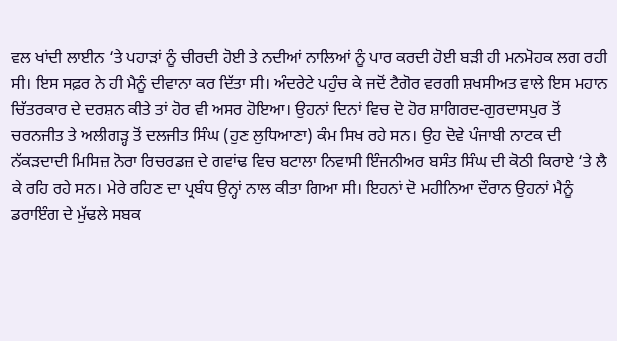ਵਲ ਖਾਂਦੀ ਲਾਈਨ ‘ਤੇ ਪਹਾੜਾਂ ਨੂੰ ਚੀਰਦੀ ਹੋਈ ਤੇ ਨਦੀਆਂ ਨਾਲਿਆਂ ਨੂੰ ਪਾਰ ਕਰਦੀ ਹੋਈ ਬੜੀ ਹੀ ਮਨਮੋਹਕ ਲਗ ਰਹੀ ਸੀ। ਇਸ ਸਫ਼ਰ ਨੇ ਹੀ ਮੈਨੂੰ ਦੀਵਾਨਾ ਕਰ ਦਿੱਤਾ ਸੀ। ਅੰਦਰੇਟੇ ਪਹੁੰਚ ਕੇ ਜਦੋਂ ਟੈਗੋਰ ਵਰਗੀ ਸ਼ਖਸੀਅਤ ਵਾਲੇ ਇਸ ਮਹਾਨ ਚਿੱਤਰਕਾਰ ਦੇ ਦਰਸ਼ਨ ਕੀਤੇ ਤਾਂ ਹੋਰ ਵੀ ਅਸਰ ਹੋਇਆ। ਉਹਨਾਂ ਦਿਨਾਂ ਵਿਚ ਦੋ ਹੋਰ ਸ਼ਾਗਿਰਦ-ਗੁਰਦਾਸਪੁਰ ਤੋਂ ਚਰਨਜੀਤ ਤੇ ਅਲੀਗੜ੍ਹ ਤੋਂ ਦਲਜੀਤ ਸਿੰਘ (ਹੁਣ ਲੁਧਿਆਣਾ) ਕੰਮ ਸਿਖ ਰਹੇ ਸਨ। ਉਹ ਦੋਵੇ ਪੰਜਾਬੀ ਨਾਟਕ ਦੀ ਨੱਕੜਦਾਦੀ ਮਿਸਿਜ਼ ਨੋਰਾ ਰਿਚਰਡਜ਼ ਦੇ ਗਵਾਂਢ ਵਿਚ ਬਟਾਲਾ ਨਿਵਾਸੀ ਇੰਜਨੀਅਰ ਬਸੰਤ ਸਿੰਘ ਦੀ ਕੋਠੀ ਕਿਰਾਏ ‘ਤੇ ਲੈ ਕੇ ਰਹਿ ਰਹੇ ਸਨ। ਮੇਰੇ ਰਹਿਣ ਦਾ ਪ੍ਰਬੰਧ ਉਨ੍ਹਾਂ ਨਾਲ ਕੀਤਾ ਗਿਆ ਸੀ। ਇਹਨਾਂ ਦੋ ਮਹੀਨਿਆ ਦੌਰਾਨ ਉਹਨਾਂ ਮੈਨੂੰ ਡਰਾਇੰਗ ਦੇ ਮੁੱਢਲੇ ਸਬਕ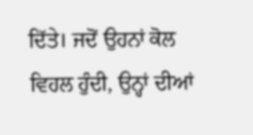ਦਿੱਤੇ। ਜਦੋਂ ਉਹਨਾਂ ਕੋਲ ਵਿਹਲ ਹੁੰਦੀ, ਉਨ੍ਹਾਂ ਦੀਆਂ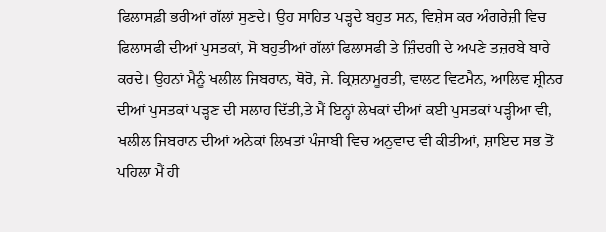ਫਿਲਾਸਫ਼ੀ ਭਰੀਆਂ ਗੱਲਾਂ ਸੁਣਦੇ। ਉਹ ਸਾਹਿਤ ਪੜ੍ਹਦੇ ਬਹੁਤ ਸਨ, ਵਿਸ਼ੇਸ ਕਰ ਅੰਗਰੇਜ਼ੀ ਵਿਚ ਫਿਲਾਸਫੀ ਦੀਆਂ ਪੁਸਤਕਾਂ, ਸੋ ਬਹੁਤੀਆਂ ਗੱਲਾਂ ਫਿਲਾਸਫੀ ਤੇ ਜ਼ਿੰਦਗੀ ਦੇ ਅਪਣੇ ਤਜ਼ਰਬੇ ਬਾਰੇ ਕਰਦੇ। ਉਹਨਾਂ ਮੈਨੂੰ ਖਲੀਲ ਜਿਬਰਾਨ, ਥੋਰੋ, ਜੇ. ਕ੍ਰਿਸ਼ਨਾਮੂਰਤੀ, ਵਾਲਟ ਵਿਟਮੈਨ, ਆਲਿਵ ਸ਼੍ਰੀਨਰ ਦੀਆਂ ਪੁਸਤਕਾਂ ਪੜ੍ਹਣ ਦੀ ਸਲਾਹ ਦਿੱਤੀ,ਤੇ ਮੈਂ ਇਨ੍ਹਾਂ ਲੇਖਕਾਂ ਦੀਆਂ ਕਈ ਪੁਸਤਕਾਂ ਪੜ੍ਹੀਆ ਵੀ, ਖਲੀਲ ਜਿਬਰਾਨ ਦੀਆਂ ਅਨੇਕਾਂ ਲਿਖਤਾਂ ਪੰਜਾਬੀ ਵਿਚ ਅਨੁਵਾਦ ਵੀ ਕੀਤੀਆਂ, ਸ਼ਾਇਦ ਸਭ ਤੋਂ ਪਹਿਲਾ ਮੈਂ ਹੀ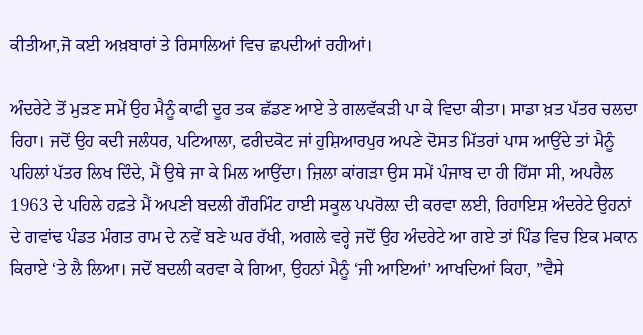ਕੀਤੀਆ,ਜੋ ਕਈ ਅਖ਼ਬਾਰਾਂ ਤੇ ਰਿਸਾਲਿਆਂ ਵਿਚ ਛਪਦੀਆਂ ਰਹੀਆਂ।

ਅੰਦਰੇਟੇ ਤੋਂ ਮੁੜਣ ਸਮੇਂ ਉਹ ਮੈਨੂੰ ਕਾਫੀ ਦੂਰ ਤਕ ਛੱਡਣ ਆਏ ਤੇ ਗਲਵੱਕੜੀ ਪਾ ਕੇ ਵਿਦਾ ਕੀਤਾ। ਸਾਡਾ ਖ਼ਤ ਪੱਤਰ ਚਲਦਾ ਰਿਹਾ। ਜਦੋਂ ਉਹ ਕਦੀ ਜਲੰਧਰ, ਪਟਿਆਲਾ, ਫਰੀਦਕੋਟ ਜਾਂ ਹੁਸ਼ਿਆਰਪੁਰ ਅਪਣੇ ਦੋਸਤ ਮਿੱਤਰਾਂ ਪਾਸ ਆਉਂਦੇ ਤਾਂ ਮੈਨੂੰ ਪਹਿਲਾਂ ਪੱਤਰ ਲਿਖ ਦਿੰਦੇ, ਮੈਂ ਉਥੇ ਜਾ ਕੇ ਮਿਲ ਆਉਂਦਾ। ਜ਼ਿਲਾ ਕਾਂਗੜਾ ਉਸ ਸਮੇਂ ਪੰਜਾਬ ਦਾ ਹੀ ਹਿੱਸਾ ਸੀ, ਅਪਰੈਲ 1963 ਦੇ ਪਹਿਲੇ ਹਫ਼ਤੇ ਮੈਂ ਅਪਣੀ ਬਦਲੀ ਗੌਰਮਿੰਟ ਹਾਈ ਸਕੂਲ ਪਪਰੋਲ਼ਾ ਦੀ ਕਰਵਾ ਲਈ, ਰਿਹਾਇਸ਼ ਅੰਦਰੇਟੇ ਉਹਨਾਂ ਦੇ ਗਵਾਂਢ ਪੰਡਤ ਮੰਗਤ ਰਾਮ ਦੇ ਨਵੇਂ ਬਣੇ ਘਰ ਰੱਖੀ, ਅਗਲੇ ਵਰ੍ਹੇ ਜਦੋਂ ਉਹ ਅੰਦਰੇਟੇ ਆ ਗਏ ਤਾਂ ਪਿੰਡ ਵਿਚ ਇਕ ਮਕਾਨ ਕਿਰਾਏ ‘ਤੇ ਲੈ ਲਿਆ। ਜਦੋਂ ਬਦਲੀ ਕਰਵਾ ਕੇ ਗਿਆ, ਉਹਨਾਂ ਮੈਨੂੰ ‘ਜੀ ਆਇਆਂ’ ਆਖਦਿਆਂ ਕਿਹਾ, ”ਵੈਸੇ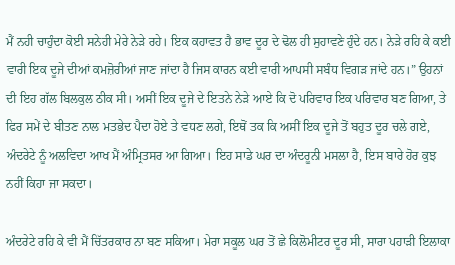ਮੈਂ ਨਹੀ ਚਾਹੁੰਦਾ ਕੋਈ ਸਨੇਹੀ ਮੇਰੇ ਨੇੜੇ ਰਹੇ। ਇਕ ਕਹਾਵਤ ਹੈ ਭਾਵ ਦੂਰ ਦੇ ਢੋਲ ਹੀ ਸੁਹਾਵਣੇ ਹੁੰਦੇ ਹਨ। ਨੇੜੇ ਰਹਿ ਕੇ ਕਈ ਵਾਰੀ ਇਕ ਦੂਜੇ ਦੀਆਂ ਕਮਜ਼ੋਰੀਆਂ ਜਾਣ ਜਾਂਦਾ ਹੈ ਜਿਸ ਕਾਰਨ ਕਈ ਵਾਰੀ ਆਪਸੀ ਸਬੰਧ ਵਿਗੜ ਜਾਂਦੇ ਹਨ।” ਉਹਨਾਂ ਦੀ ਇਹ ਗੱਲ ਬਿਲਕੁਲ ਠੀਕ ਸੀ। ਅਸੀਂ ਇਕ ਦੂਜੇ ਦੇ ਇਤਨੇ ਨੇੜੇ ਆਏ ਕਿ ਦੋ ਪਰਿਵਾਰ ਇਕ ਪਰਿਵਾਰ ਬਣ ਗਿਆ, ਤੇ ਫਿਰ ਸਮੇਂ ਦੇ ਬੀਤਣ ਨਾਲ ਮਤਭੇਦ ਪੈਦਾ ਹੋਏ ਤੇ ਵਧਣ ਲਗੇ, ਇਥੋਂ ਤਕ ਕਿ ਅਸੀਂ ਇਕ ਦੂਜੇ ਤੋਂ ਬਹੁਤ ਦੂਰ ਚਲੇ ਗਏ, ਅੰਦਰੇਟੇ ਨੂੰ ਅਲਵਿਦਾ ਆਖ ਮੈਂ ਅੰਮ੍ਰਿਤਸਰ ਆ ਗਿਆ। ਇਹ ਸਾਡੇ ਘਰ ਦਾ ਅੰਦਰੂਨੀ ਮਸਲਾ ਹੈ, ਇਸ ਬਾਰੇ ਹੋਰ ਕੁਝ ਨਹੀਂ ਕਿਹਾ ਜਾ ਸਕਦਾ।

ਅੰਦਰੇਟੇ ਰਹਿ ਕੇ ਵੀ ਮੈਂ ਚਿੱਤਰਕਾਰ ਨਾ ਬਣ ਸਕਿਆ। ਮੇਰਾ ਸਕੂਲ ਘਰ ਤੋਂ ਛੇ ਕਿਲੋਮੀਟਰ ਦੂਰ ਸੀ, ਸਾਰਾ ਪਹਾੜੀ ਇਲਾਕਾ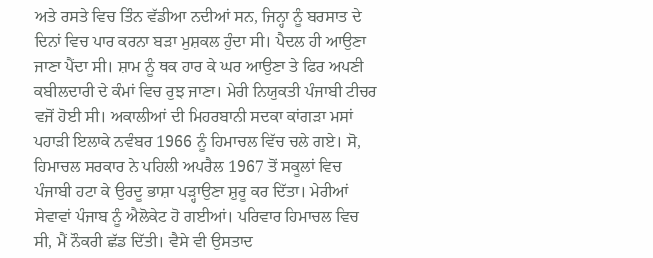ਅਤੇ ਰਸਤੇ ਵਿਚ ਤਿੰਨ ਵੱਡੀਆ ਨਦੀਆਂ ਸਨ, ਜਿਨ੍ਹਾ ਨੂੰ ਬਰਸਾਤ ਦੇ ਦਿਨਾਂ ਵਿਚ ਪਾਰ ਕਰਨਾ ਬੜਾ ਮੁਸ਼ਕਲ ਹੁੰਦਾ ਸੀ। ਪੈਦਲ ਹੀ ਆਉਣਾ ਜਾਣਾ ਪੈਂਦਾ ਸੀ। ਸ਼ਾਮ ਨੂੰ ਥਕ ਹਾਰ ਕੇ ਘਰ ਆਉਣਾ ਤੇ ਫਿਰ ਅਪਣੀ ਕਬੀਲਦਾਰੀ ਦੇ ਕੰਮਾਂ ਵਿਚ ਰੁਝ ਜਾਣਾ। ਮੇਰੀ ਨਿਯੁਕਤੀ ਪੰਜਾਬੀ ਟੀਚਰ ਵਜੋਂ ਹੋਈ ਸੀ। ਅਕਾਲੀਆਂ ਦੀ ਮਿਹਰਬਾਨੀ ਸਦਕਾ ਕਾਂਗੜਾ ਮਸਾਂ ਪਹਾੜੀ ਇਲਾਕੇ ਨਵੰਬਰ 1966 ਨੂੰ ਹਿਮਾਚਲ ਵਿੱਚ ਚਲੇ ਗਏ। ਸੋ, ਹਿਮਾਚਲ ਸਰਕਾਰ ਨੇ ਪਹਿਲੀ ਅਪਰੈਲ 1967 ਤੋਂ ਸਕੂਲਾਂ ਵਿਚ ਪੰਜਾਬੀ ਹਟਾ ਕੇ ਉਰਦੂ ਭਾਸ਼ਾ ਪੜ੍ਹਾਉਣਾ ਸ਼ੁਰੂ ਕਰ ਦਿੱਤਾ। ਮੇਰੀਆਂ ਸੇਵਾਵਾਂ ਪੰਜਾਬ ਨੂੰ ਐਲੋਕੇਟ ਹੋ ਗਈਆਂ। ਪਰਿਵਾਰ ਹਿਮਾਚਲ ਵਿਚ ਸੀ, ਮੈਂ ਨੌਕਰੀ ਛੱਡ ਦਿੱਤੀ। ਵੈਸੇ ਵੀ ਉਸਤਾਦ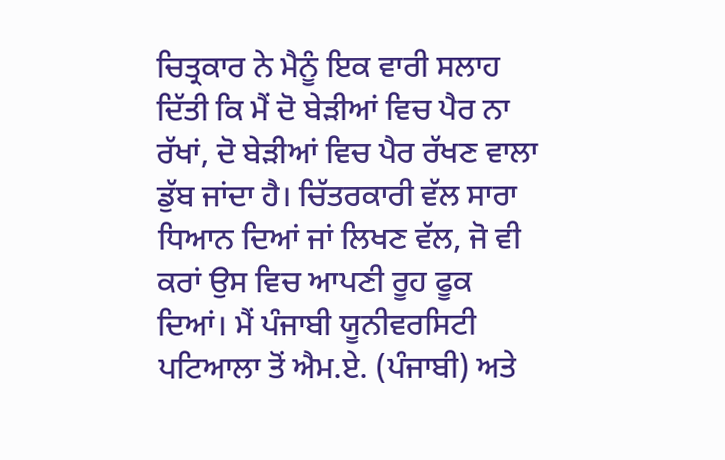ਚਿਤ੍ਰਕਾਰ ਨੇ ਮੈਨੂੰ ਇਕ ਵਾਰੀ ਸਲਾਹ ਦਿੱਤੀ ਕਿ ਮੈਂ ਦੋ ਬੇੜੀਆਂ ਵਿਚ ਪੈਰ ਨਾ ਰੱਖਾਂ, ਦੋ ਬੇੜੀਆਂ ਵਿਚ ਪੈਰ ਰੱਖਣ ਵਾਲਾ ਡੁੱਬ ਜਾਂਦਾ ਹੈ। ਚਿੱਤਰਕਾਰੀ ਵੱਲ ਸਾਰਾ ਧਿਆਨ ਦਿਆਂ ਜਾਂ ਲਿਖਣ ਵੱਲ, ਜੋ ਵੀ ਕਰਾਂ ਉਸ ਵਿਚ ਆਪਣੀ ਰੂਹ ਫੂਕ ਦਿਆਂ। ਮੈਂ ਪੰਜਾਬੀ ਯੂਨੀਵਰਸਿਟੀ ਪਟਿਆਲਾ ਤੋਂ ਐਮ.ਏ. (ਪੰਜਾਬੀ) ਅਤੇ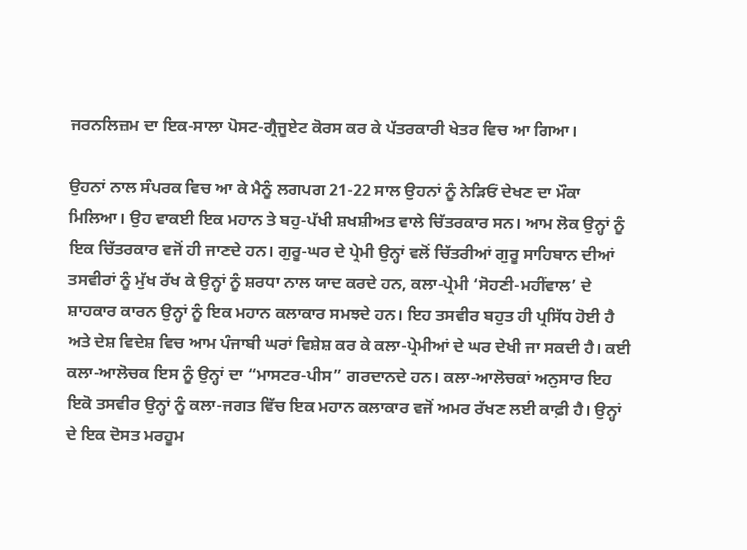ਜਰਨਲਿਜ਼ਮ ਦਾ ਇਕ-ਸਾਲਾ ਪੋਸਟ-ਗ੍ਰੈਜੂਏਟ ਕੋਰਸ ਕਰ ਕੇ ਪੱਤਰਕਾਰੀ ਖੇਤਰ ਵਿਚ ਆ ਗਿਆ।

ਉਹਨਾਂ ਨਾਲ ਸੰਪਰਕ ਵਿਚ ਆ ਕੇ ਮੈਨੂੰ ਲਗਪਗ 21-22 ਸਾਲ ਉਹਨਾਂ ਨੂੰ ਨੇੜਿਓਂ ਦੇਖਣ ਦਾ ਮੌਕਾ ਮਿਲਿਆ। ਉਹ ਵਾਕਈ ਇਕ ਮਹਾਨ ਤੇ ਬਹੁ-ਪੱਖੀ ਸ਼ਖਸ਼ੀਅਤ ਵਾਲੇ ਚਿੱਤਰਕਾਰ ਸਨ। ਆਮ ਲੋਕ ਉਨ੍ਹਾਂ ਨੂੰ ਇਕ ਚਿੱਤਰਕਾਰ ਵਜੋਂ ਹੀ ਜਾਣਦੇ ਹਨ। ਗੁਰੂ-ਘਰ ਦੇ ਪ੍ਰੇਮੀ ਉਨ੍ਹਾਂ ਵਲੋਂ ਚਿੱਤਰੀਆਂ ਗੁਰੂ ਸਾਹਿਬਾਨ ਦੀਆਂ ਤਸਵੀਰਾਂ ਨੂੰ ਮੁੱਖ ਰੱਖ ਕੇ ਉਨ੍ਹਾਂ ਨੂੰ ਸ਼ਰਧਾ ਨਾਲ ਯਾਦ ਕਰਦੇ ਹਨ, ਕਲਾ-ਪ੍ਰੇਮੀ ‘ਸੋਹਣੀ-ਮਹੀਂਵਾਲ’ ਦੇ ਸ਼ਾਹਕਾਰ ਕਾਰਨ ਉਨ੍ਹਾਂ ਨੂੰ ਇਕ ਮਹਾਨ ਕਲਾਕਾਰ ਸਮਝਦੇ ਹਨ। ਇਹ ਤਸਵੀਰ ਬਹੁਤ ਹੀ ਪ੍ਰਸਿੱਧ ਹੋਈ ਹੈ ਅਤੇ ਦੇਸ਼ ਵਿਦੇਸ਼ ਵਿਚ ਆਮ ਪੰਜਾਬੀ ਘਰਾਂ ਵਿਸ਼ੇਸ਼ ਕਰ ਕੇ ਕਲਾ-ਪ੍ਰੇਮੀਆਂ ਦੇ ਘਰ ਦੇਖੀ ਜਾ ਸਕਦੀ ਹੈ। ਕਈ ਕਲਾ-ਆਲੋਚਕ ਇਸ ਨੂੰ ਉਨ੍ਹਾਂ ਦਾ “ਮਾਸਟਰ-ਪੀਸ” ਗਰਦਾਨਦੇ ਹਨ। ਕਲਾ-ਆਲੋਚਕਾਂ ਅਨੁਸਾਰ ਇਹ ਇਕੋ ਤਸਵੀਰ ਉਨ੍ਹਾਂ ਨੂੰ ਕਲਾ-ਜਗਤ ਵਿੱਚ ਇਕ ਮਹਾਨ ਕਲਾਕਾਰ ਵਜੋਂ ਅਮਰ ਰੱਖਣ ਲਈ ਕਾਫ਼ੀ ਹੈ। ਉਨ੍ਹਾਂ ਦੇ ਇਕ ਦੋਸਤ ਮਰਹੂਮ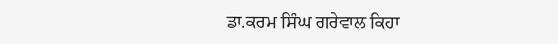ਡਾ.ਕਰਮ ਸਿੰਘ ਗਰੇਵਾਲ ਕਿਹਾ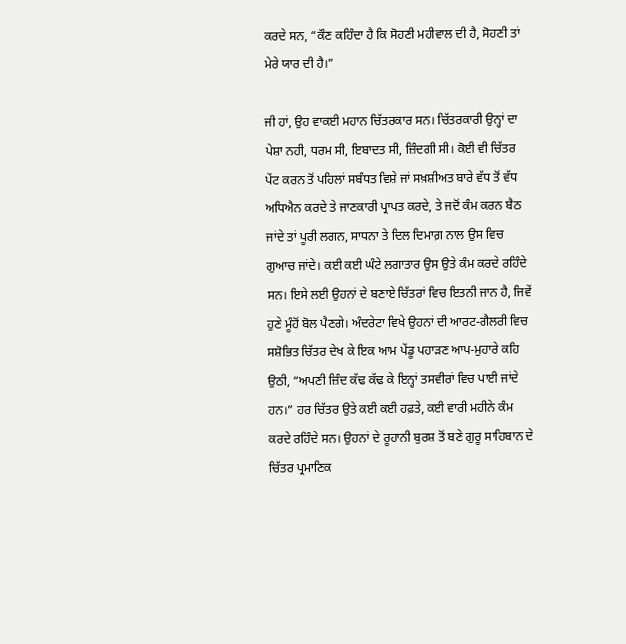ਕਰਦੇ ਸਨ, “ਕੌਣ ਕਹਿੰਦਾ ਹੈ ਕਿ ਸੋਹਣੀ ਮਹੀਵਾਲ ਦੀ ਹੈ, ਸੋਹਣੀ ਤਾਂ ਮੇਰੇ ਯਾਰ ਦੀ ਹੈ।”

ਜੀ ਹਾਂ, ਉਹ ਵਾਕਈ ਮਹਾਨ ਚਿੱਤਰਕਾਰ ਸਨ। ਚਿੱਤਰਕਾਰੀ ਉਨ੍ਹਾਂ ਦਾ ਪੇਸ਼ਾ ਨਹੀ, ਧਰਮ ਸੀ, ਇਬਾਦਤ ਸੀ, ਜ਼ਿੰਦਗੀ ਸੀ। ਕੋਈ ਵੀ ਚਿੱਤਰ ਪੇਂਟ ਕਰਨ ਤੋਂ ਪਹਿਲਾਂ ਸਬੰਧਤ ਵਿਸ਼ੇ ਜਾਂ ਸਖ਼ਸ਼ੀਅਤ ਬਾਰੇ ਵੱਧ ਤੋਂ ਵੱਧ ਅਧਿਐਨ ਕਰਦੇ ਤੇ ਜਾਣਕਾਰੀ ਪ੍ਰਾਪਤ ਕਰਦੇ, ਤੇ ਜਦੋਂ ਕੰਮ ਕਰਨ ਬੈਠ ਜਾਂਦੇ ਤਾਂ ਪੂਰੀ ਲਗਨ, ਸਾਧਨਾ ਤੇ ਦਿਲ ਦਿਮਾਗ਼ ਨਾਲ ਉਸ ਵਿਚ ਗੁਆਚ ਜਾਂਦੇ। ਕਈ ਕਈ ਘੰਟੇ ਲਗਾਤਾਰ ਉਸ ਉਤੇ ਕੰਮ ਕਰਦੇ ਰਹਿੰਦੇ ਸਨ। ਇਸੇ ਲਈ ਉਹਨਾਂ ਦੇ ਬਣਾਏ ਚਿੱਤਰਾਂ ਵਿਚ ਇਤਨੀ ਜਾਨ ਹੈ, ਜਿਵੇਂ ਹੁਣੇ ਮੂੰਹੋਂ ਬੋਲ ਪੈਣਗੇ। ਅੰਦਰੇਟਾ ਵਿਖੇ ਉਹਨਾਂ ਦੀ ਆਰਟ-ਗੈਲਰੀ ਵਿਚ ਸਸ਼ੋਭਿਤ ਚਿੱਤਰ ਦੇਖ ਕੇ ਇਕ ਆਮ ਪੇਂਡੂ ਪਹਾੜਣ ਆਪ-ਮੁਹਾਰੇ ਕਹਿ ਉਠੀ, “ਅਪਣੀ ਜ਼ਿੰਦ ਕੱਢ ਕੱਢ ਕੇ ਇਨ੍ਹਾਂ ਤਸਵੀਰਾਂ ਵਿਚ ਪਾਈ ਜਾਂਦੇ ਹਨ।” ਹਰ ਚਿੱਤਰ ਉਤੇ ਕਈ ਕਈ ਹਫ਼ਤੇ, ਕਈ ਵਾਰੀ ਮਹੀਨੇ ਕੰਮ ਕਰਦੇ ਰਹਿੰਦੇ ਸਨ। ਉਹਨਾਂ ਦੇ ਰੂਹਾਨੀ ਬੁਰਸ਼ ਤੋਂ ਬਣੇ ਗੁਰੂ ਸਾਹਿਬਾਨ ਦੇ ਚਿੱਤਰ ਪ੍ਰਮਾਣਿਕ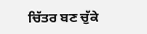ਚਿੱਤਰ ਬਣ ਚੁੱਕੇ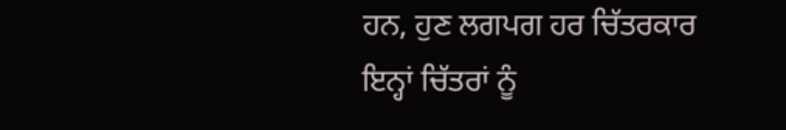ਹਨ, ਹੁਣ ਲਗਪਗ ਹਰ ਚਿੱਤਰਕਾਰ ਇਨ੍ਹਾਂ ਚਿੱਤਰਾਂ ਨੂੰ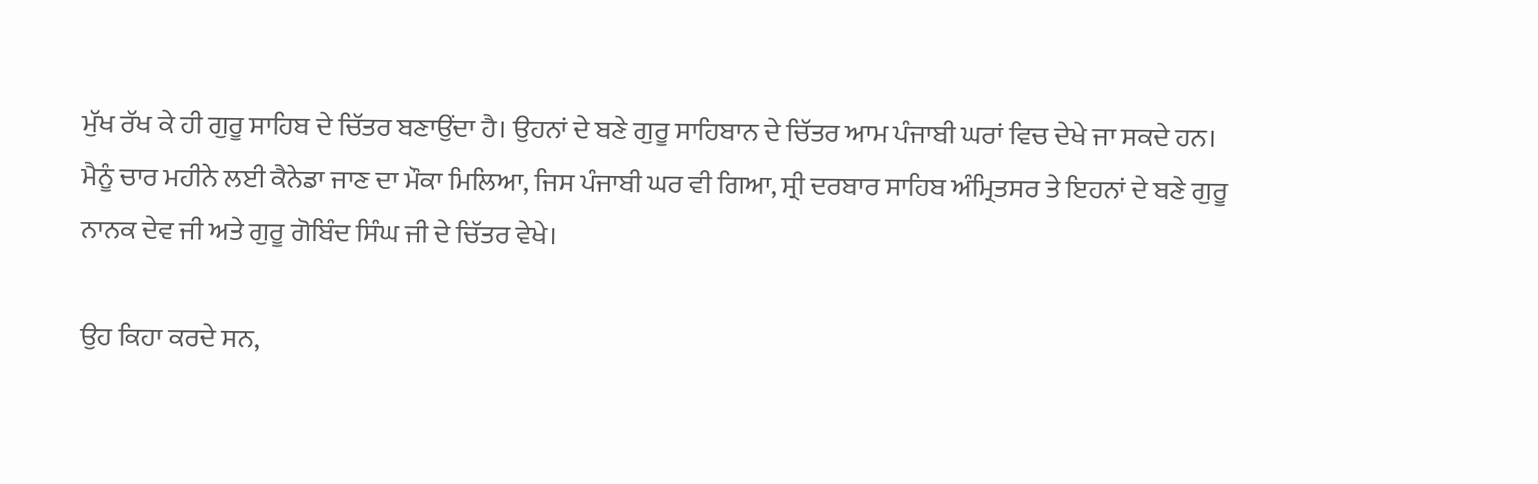ਮੁੱਖ ਰੱਖ ਕੇ ਹੀ ਗੁਰੂ ਸਾਹਿਬ ਦੇ ਚਿੱਤਰ ਬਣਾਉਂਦਾ ਹੈ। ਉਹਨਾਂ ਦੇ ਬਣੇ ਗੁਰੂ ਸਾਹਿਬਾਨ ਦੇ ਚਿੱਤਰ ਆਮ ਪੰਜਾਬੀ ਘਰਾਂ ਵਿਚ ਦੇਖੇ ਜਾ ਸਕਦੇ ਹਨ। ਮੈਨੂੰ ਚਾਰ ਮਹੀਨੇ ਲਈ ਕੈਨੇਡਾ ਜਾਣ ਦਾ ਮੌਕਾ ਮਿਲਿਆ, ਜਿਸ ਪੰਜਾਬੀ ਘਰ ਵੀ ਗਿਆ, ਸ੍ਰੀ ਦਰਬਾਰ ਸਾਹਿਬ ਅੰਮ੍ਰਿਤਸਰ ਤੇ ਇਹਨਾਂ ਦੇ ਬਣੇ ਗੁਰੂ ਨਾਨਕ ਦੇਵ ਜੀ ਅਤੇ ਗੁਰੂ ਗੋਬਿੰਦ ਸਿੰਘ ਜੀ ਦੇ ਚਿੱਤਰ ਵੇਖੇ।

ਉਹ ਕਿਹਾ ਕਰਦੇ ਸਨ,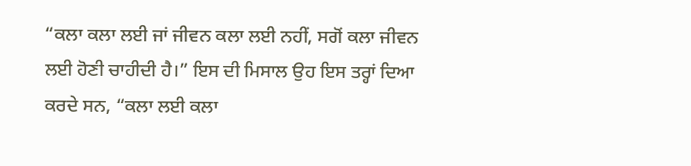“ਕਲਾ ਕਲਾ ਲਈ ਜਾਂ ਜੀਵਨ ਕਲਾ ਲਈ ਨਹੀਂ, ਸਗੋਂ ਕਲਾ ਜੀਵਨ ਲਈ ਹੋਣੀ ਚਾਹੀਦੀ ਹੈ।” ਇਸ ਦੀ ਮਿਸਾਲ ਉਹ ਇਸ ਤਰ੍ਹਾਂ ਦਿਆ ਕਰਦੇ ਸਨ, “ਕਲਾ ਲਈ ਕਲਾ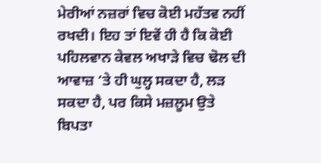ਮੇਰੀਆਂ ਨਜ਼ਰਾਂ ਵਿਚ ਕੋਈ ਮਹੱਤਵ ਨਹੀਂ ਰਖਦੀ। ਇਹ ਤਾਂ ਇਵੇਂ ਹੀ ਹੈ ਕਿ ਕੋਈ ਪਹਿਲਵਾਨ ਕੇਵਲ ਅਖਾੜੇ ਵਿਚ ਢੋਲ ਦੀ ਆਵਾਜ਼ ‘ਤੇ ਹੀ ਘੁਲ੍ਹ ਸਕਦਾ ਹੈ, ਲੜ ਸਕਦਾ ਹੈ, ਪਰ ਕਿਸੇ ਮਜ਼ਲੂਮ ਉਤੇ ਬਿਪਤਾ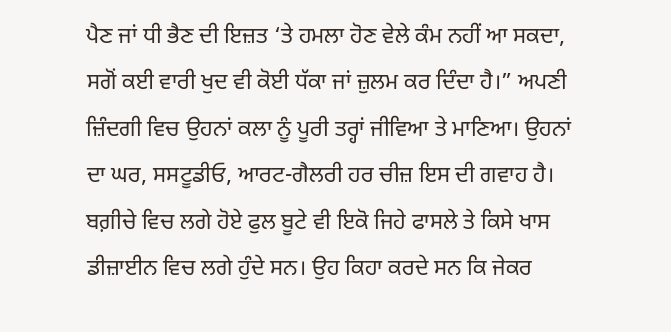ਪੈਣ ਜਾਂ ਧੀ ਭੈਣ ਦੀ ਇਜ਼ਤ ‘ਤੇ ਹਮਲਾ ਹੋਣ ਵੇਲੇ ਕੰਮ ਨਹੀਂ ਆ ਸਕਦਾ, ਸਗੋਂ ਕਈ ਵਾਰੀ ਖੁਦ ਵੀ ਕੋਈ ਧੱਕਾ ਜਾਂ ਜ਼ੁਲਮ ਕਰ ਦਿੰਦਾ ਹੈ।” ਅਪਣੀ ਜ਼ਿੰਦਗੀ ਵਿਚ ਉਹਨਾਂ ਕਲਾ ਨੂੰ ਪੂਰੀ ਤਰ੍ਹਾਂ ਜੀਵਿਆ ਤੇ ਮਾਣਿਆ। ਉਹਨਾਂ ਦਾ ਘਰ, ਸਸਟੂਡੀਓ, ਆਰਟ-ਗੈਲਰੀ ਹਰ ਚੀਜ਼ ਇਸ ਦੀ ਗਵਾਹ ਹੈ। ਬਗ਼ੀਚੇ ਵਿਚ ਲਗੇ ਹੋਏ ਫੁਲ ਬੂਟੇ ਵੀ ਇਕੋ ਜਿਹੇ ਫਾਸਲੇ ਤੇ ਕਿਸੇ ਖਾਸ ਡੀਜ਼ਾਈਨ ਵਿਚ ਲਗੇ ਹੁੰਦੇ ਸਨ। ਉਹ ਕਿਹਾ ਕਰਦੇ ਸਨ ਕਿ ਜੇਕਰ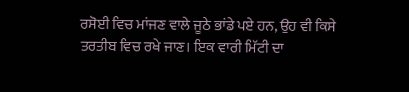ਰਸੋਈ ਵਿਚ ਮਾਂਜਣ ਵਾਲੇ ਜੂਠੇ ਭਾਂਡੇ ਪਏ ਹਨ, ਉਹ ਵੀ ਕਿਸੇ ਤਰਤੀਬ ਵਿਚ ਰਖੇ ਜਾਣ। ਇਕ ਵਾਰੀ ਮਿੱਟੀ ਦਾ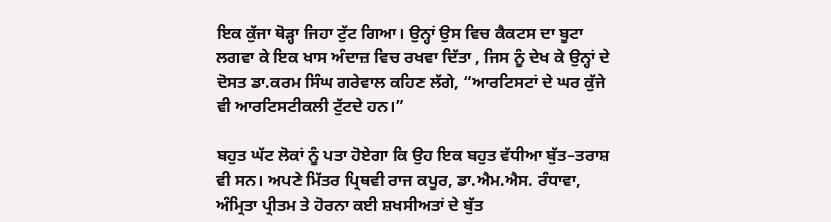ਇਕ ਕੁੱਜਾ ਥੋੜ੍ਹਾ ਜਿਹਾ ਟੁੱਟ ਗਿਆ। ਉਨ੍ਹਾਂ ਉਸ ਵਿਚ ਕੈਕਟਸ ਦਾ ਬੂਟਾ ਲਗਵਾ ਕੇ ਇਕ ਖਾਸ ਅੰਦਾਜ਼ ਵਿਚ ਰਖਵਾ ਦਿੱਤਾ , ਜਿਸ ਨੂੰ ਦੇਖ ਕੇ ਉਨ੍ਹਾਂ ਦੇ ਦੋਸਤ ਡਾ.ਕਰਮ ਸਿੰਘ ਗਰੇਵਾਲ ਕਹਿਣ ਲੱਗੇ, “ਆਰਟਿਸਟਾਂ ਦੇ ਘਰ ਕੁੱਜੇ ਵੀ ਆਰਟਿਸਟੀਕਲੀ ਟੁੱਟਦੇ ਹਨ।”

ਬਹੁਤ ਘੱਟ ਲੋਕਾਂ ਨੂੰ ਪਤਾ ਹੋਏਗਾ ਕਿ ਉਹ ਇਕ ਬਹੁਤ ਵੱਧੀਆ ਬੁੱਤ–ਤਰਾਸ਼ ਵੀ ਸਨ। ਅਪਣੇ ਮਿੱਤਰ ਪ੍ਰਿਥਵੀ ਰਾਜ ਕਪੂਰ, ਡਾ.ਐਮ.ਐਸ. ਰੰਧਾਵਾ, ਅੰਮ੍ਰਿਤਾ ਪ੍ਰੀਤਮ ਤੇ ਹੋਰਨਾ ਕਈ ਸ਼ਖਸੀਅਤਾਂ ਦੇ ਬੁੱਤ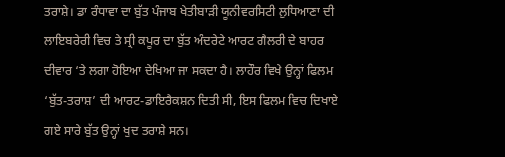ਤਰਾਸ਼ੇ। ਡਾ ਰੰਧਾਵਾ ਦਾ ਬੁੱਤ ਪੰਜਾਬ ਖੇਤੀਬਾੜੀ ਯੂਨੀਵਰਸਿਟੀ ਲੁਧਿਆਣਾ ਦੀ ਲਾਇਬਰੇਰੀ ਵਿਚ ਤੇ ਸ੍ਰੀ ਕਪੂਰ ਦਾ ਬੁੱਤ ਅੰਦਰੇਟੇ ਆਰਟ ਗੈਲਰੀ ਦੇ ਬਾਹਰ ਦੀਵਾਰ ‘ਤੇ ਲਗਾ ਹੋਇਆ ਦੇਖਿਆ ਜਾ ਸਕਦਾ ਹੈ। ਲਾਹੌਰ ਵਿਖੇ ਉਨ੍ਹਾਂ ਫਿਲਮ ‘ਬੁੱਤ-ਤਰਾਸ਼’ ਦੀ ਆਰਟ-ਡਾਇਰੈਕਸ਼ਨ ਦਿਤੀ ਸੀ, ਇਸ ਫਿਲਮ ਵਿਚ ਦਿਖਾਏ ਗਏ ਸਾਰੇ ਬੁੱਤ ਉਨ੍ਹਾਂ ਖੁਦ ਤਰਾਸ਼ੇ ਸਨ।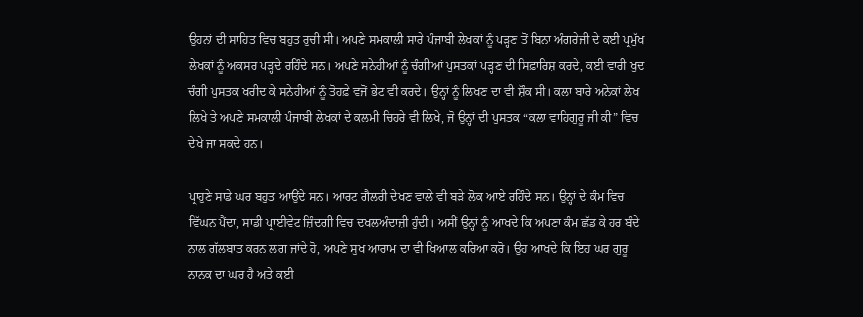ਉਹਨਾਂ ਦੀ ਸਾਹਿਤ ਵਿਚ ਬਹੁਤ ਰੁਚੀ ਸੀ। ਅਪਣੇ ਸਮਕਾਲੀ ਸਾਰੇ ਪੰਜਾਬੀ ਲੇਖਕਾਂ ਨੂੰ ਪੜ੍ਹਣ ਤੋਂ ਬਿਨਾ ਅੰਗਰੇਜੀ ਦੇ ਕਈ ਪ੍ਰਮੁੱਖ ਲੇਖਕਾਂ ਨੂੰ ਅਕਸਰ ਪੜ੍ਹਦੇ ਰਹਿੰਦੇ ਸਨ। ਅਪਣੇ ਸਨੇਹੀਆਂ ਨੂੰ ਚੰਗੀਆਂ ਪੁਸਤਕਾਂ ਪੜ੍ਹਣ ਦੀ ਸਿਫ਼ਾਰਿਸ਼ ਕਰਦੇ, ਕਈ ਵਾਰੀ ਖੁਦ ਚੰਗੀ ਪੁਸਤਕ ਖਰੀਦ ਕੇ ਸਨੇਹੀਆਂ ਨੂੰ ਤੋਹਫ਼ੇ ਵਜੋਂ ਭੇਟ ਵੀ ਕਰਦੇ। ਉਨ੍ਹਾਂ ਨੂੰ ਲਿਖਣ ਦਾ ਵੀ ਸ਼ੌਕ ਸੀ। ਕਲਾ ਬਾਰੇ ਅਨੇਕਾਂ ਲੇਖ ਲਿਖੇ ਤੇ ਅਪਣੇ ਸਮਕਾਲੀ ਪੰਜਾਬੀ ਲੇਖਕਾਂ ਦੇ ਕਲਮੀ ਚਿਹਰੇ ਵੀ ਲਿਖੇ, ਜੋ ਉਨ੍ਹਾਂ ਦੀ ਪੁਸਤਕ “ਕਲਾ ਵਾਹਿਗੁਰੂ ਜੀ ਕੀ” ਵਿਚ ਦੇਖੇ ਜਾ ਸਕਦੇ ਹਨ।

ਪ੍ਰਾਹੁਣੇ ਸਾਡੇ ਘਰ ਬਹੁਤ ਆਉਂਦੇ ਸਨ। ਆਰਟ ਗੈਲਰੀ ਦੇਖਣ ਵਾਲੇ ਵੀ ਬੜੇ ਲੋਕ ਆਏ ਰਹਿੰਦੇ ਸਨ। ਉਨ੍ਹਾਂ ਦੇ ਕੰਮ ਵਿਚ ਵਿੱਘਨ ਪੈਂਦਾ, ਸਾਡੀ ਪ੍ਰਾਈਵੇਟ ਜ਼ਿੰਦਗੀ ਵਿਚ ਦਖਲਅੰਦਾਜ਼ੀ ਹੁੰਦੀ। ਅਸੀਂ ਉਨ੍ਹਾਂ ਨੂੰ ਆਖਦੇ ਕਿ ਅਪਣਾ ਕੰਮ ਛੱਡ ਕੇ ਹਰ ਬੰਦੇ ਨਾਲ ਗੱਲਬਾਤ ਕਰਨ ਲਗ ਜਾਂਦੇ ਹੋ, ਅਪਣੇ ਸੁਖ ਆਰਾਮ ਦਾ ਵੀ ਖਿਆਲ ਕਰਿਆ ਕਰੋ। ਉਹ ਆਖਦੇ ਕਿ ਇਹ ਘਰ ਗੁਰੂ ਨਾਨਕ ਦਾ ਘਰ ਹੈ ਅਤੇ ਕਈ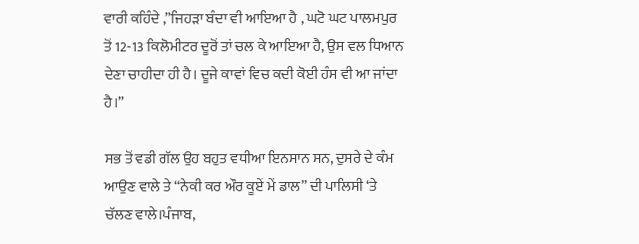ਵਾਰੀ ਕਹਿੰਦੇ ,”ਜਿਹੜਾ ਬੰਦਾ ਵੀ ਆਇਆ ਹੈ , ਘਟੋ ਘਟ ਪਾਲਮਪੁਰ ਤੋਂ 12-13 ਕਿਲੋਮੀਟਰ ਦੂਰੋਂ ਤਾਂ ਚਲ ਕੇ ਆਇਆ ਹੈ, ਉਸ ਵਲ ਧਿਆਨ ਦੇਣਾ ਚਾਹੀਦਾ ਹੀ ਹੈ। ਦੂਜੇ ਕਾਵਾਂ ਵਿਚ ਕਦੀ ਕੋਈ ਹੰਸ ਵੀ ਆ ਜਾਂਦਾ ਹੈ।”

ਸਭ ਤੋਂ ਵਡੀ ਗੱਲ ਉਹ ਬਹੁਤ ਵਧੀਆ ਇਨਸਾਨ ਸਨ, ਦੁਸਰੇ ਦੇ ਕੰਮ ਆਉਣ ਵਾਲੇ ਤੇ “ਨੇਕੀ ਕਰ ਔਰ ਕੂਏਂ ਮੇਂ ਡਾਲ” ਦੀ ਪਾਲਿਸੀ ‘ਤੇ ਚੱਲਣ ਵਾਲੇ।ਪੰਜਾਬ,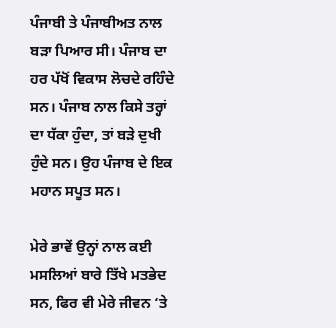ਪੰਜਾਬੀ ਤੇ ਪੰਜਾਬੀਅਤ ਨਾਲ ਬੜਾ ਪਿਆਰ ਸੀ। ਪੰਜਾਬ ਦਾ ਹਰ ਪੱਖੋਂ ਵਿਕਾਸ ਲੋਚਦੇ ਰਹਿੰਦੇ ਸਨ। ਪੰਜਾਬ ਨਾਲ ਕਿਸੇ ਤਰ੍ਹਾਂ ਦਾ ਧੱਕਾ ਹੁੰਦਾ, ਤਾਂ ਬੜੇ ਦੁਖੀ ਹੁੰਦੇ ਸਨ। ਉਹ ਪੰਜਾਬ ਦੇ ਇਕ ਮਹਾਨ ਸਪੂਤ ਸਨ।

ਮੇਰੇ ਭਾਵੇਂ ਉਨ੍ਹਾਂ ਨਾਲ ਕਈ ਮਸਲਿਆਂ ਬਾਰੇ ਤਿੱਖੇ ਮਤਭੇਦ ਸਨ, ਫਿਰ ਵੀ ਮੇਰੇ ਜੀਵਨ ‘ਤੇ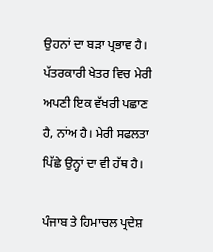ਉਹਨਾਂ ਦਾ ਬੜਾ ਪ੍ਰਭਾਵ ਹੈ। ਪੱਤਰਕਾਰੀ ਖੇਤਰ ਵਿਚ ਮੇਰੀ ਅਪਣੀ ਇਕ ਵੱਖਰੀ ਪਛਾਣ ਹੈ, ਨਾਂਅ ਹੈ। ਮੇਰੀ ਸਫਲਤਾ ਪਿੱਛੇ ਉਨ੍ਹਾਂ ਦਾ ਵੀ ਹੱਥ ਹੈ।

ਪੰਜਾਬ ਤੇ ਹਿਮਾਚਲ ਪ੍ਰਦੇਸ਼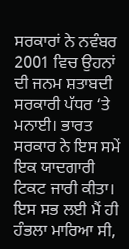ਸਰਕਾਰਾਂ ਨੇ ਨਵੰਬਰ 2001 ਵਿਚ ਉਹਨਾਂ ਦੀ ਜਨਮ ਸ਼ਤਾਬਦੀ ਸਰਕਾਰੀ ਪੱਧਰ ‘ਤੇ ਮਨਾਈ। ਭਾਰਤ ਸਰਕਾਰ ਨੇ ਇਸ ਸਮੇਂ ਇਕ ਯਾਦਗਾਰੀ ਟਿਕਟ ਜਾਰੀ ਕੀਤਾ। ਇਸ ਸਭ ਲਈ ਮੈਂ ਹੀ ਹੰਭਲਾ ਮਾਰਿਆ ਸੀ,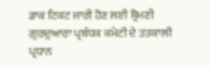ਡਾਕ ਟਿਕਟ ਜਾਰੀ ਹੋਣ ਲਈ ਸ਼੍ਰੋਮਣੀ ਗੁਰਦੁਆਰਾ ਪ੍ਰਬੰਧਕ ਕਮੇਟੀ ਦੇ ਤਤਕਾਲੀ ਪ੍ਰਧਾਨ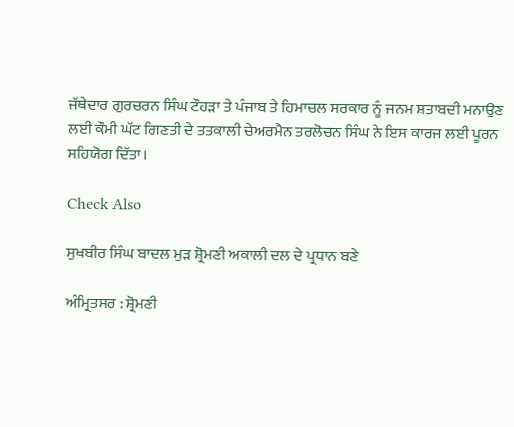ਜੱਥੇਦਾਰ ਗੁਰਚਰਨ ਸਿੰਘ ਟੌਹੜਾ ਤੇ ਪੰਜਾਬ ਤੇ ਹਿਮਾਚਲ ਸਰਕਾਰ ਨੂੰ ਜਨਮ ਸ਼ਤਾਬਦੀ ਮਨਾਉਣ ਲਈ ਕੌਮੀ ਘੱਟ ਗਿਣਤੀ ਦੇ ਤਤਕਾਲੀ ਚੇਅਰਮੈਨ ਤਰਲੋਚਨ ਸਿੰਘ ਨੇ ਇਸ ਕਾਰਜ ਲਈ ਪੂਰਨ ਸਹਿਯੋਗ ਦਿੱਤਾ।

Check Also

ਸੁਖਬੀਰ ਸਿੰਘ ਬਾਦਲ ਮੁੜ ਸ਼੍ਰੋਮਣੀ ਅਕਾਲੀ ਦਲ ਦੇ ਪ੍ਰਧਾਨ ਬਣੇ

ਅੰਮ੍ਰਿਤਸਰ : ਸ਼੍ਰੋਮਣੀ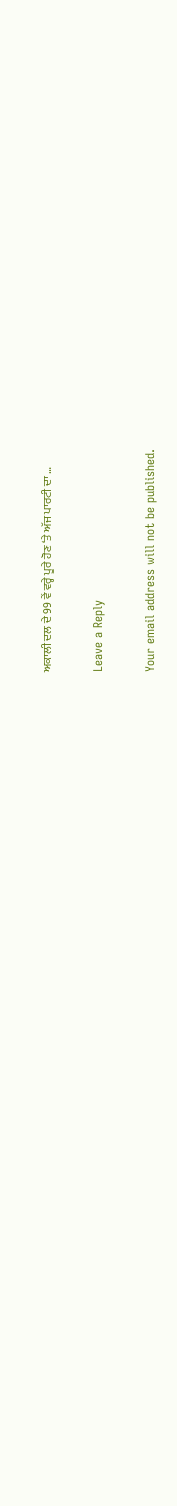ਅਕਾਲੀ ਦਲ ਦੇ 99 ਵੇਂ ਵਰ੍ਹੇ ਪੂਰੇ ਹੋਣ ‘ਤੇ ਅੱਜ ਪਾਰਟੀ ਦਾ …

Leave a Reply

Your email address will not be published.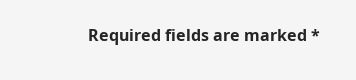Required fields are marked *